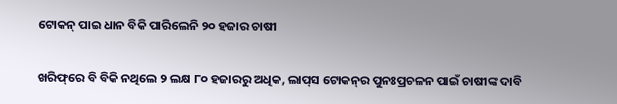ଟୋକନ୍‌ ପାଇ ଧାନ ବିକି ପାରିଲେନି ୨୦ ହଜାର ଚାଷୀ

ଖରିଫ୍‌ରେ ବି ବିକି ନଥିଲେ ୨ ଲକ୍ଷ ୮୦ ହଜାରରୁ ଅଧିକ, ଲାପ୍‌ସ ଟୋକନ୍‌ର ପୁନଃପ୍ରଚଳନ ପାଇଁ ଚାଷୀଙ୍କ ଦାବି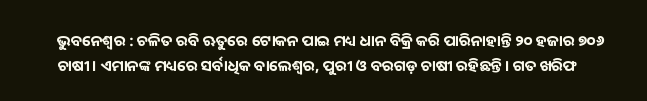ଭୁବନେଶ୍ବର : ଚଳିତ ରବି ଋତୁରେ ଟୋକନ ପାଇ ମଧ୍ୟ ଧାନ ବିକ୍ରି କରି ପାରିନାହାନ୍ତି ୨୦ ହଜାର ୭୦୬ ଚାଷୀ। ଏମାନଙ୍କ ମଧ୍ୟରେ ସର୍ବାଧିକ ବାଲେଶ୍ବର, ପୁରୀ ଓ ବରଗଡ଼ ଚାଷୀ ରହିଛନ୍ତି। ଗତ ଖରିଫ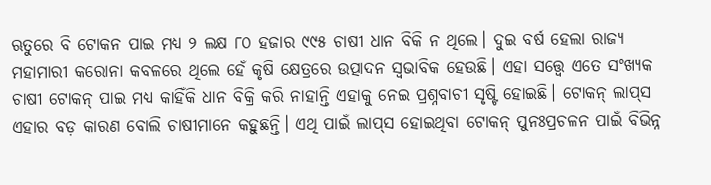ଋତୁରେ ବି ଟୋକନ ପାଇ ମଧ୍ୟ ୨ ଲକ୍ଷ ୮୦ ହଜାର ୯୯୫ ଚାଷୀ ଧାନ ବିକି ନ ଥିଲେ। ଦୁଇ ବର୍ଷ ହେଲା ରାଜ୍ୟ ମହାମାରୀ କରୋନା କବଳରେ ଥିଲେ ହେଁ କୃଷି କ୍ଷେତ୍ରରେ ଉତ୍ପାଦନ ସ୍ବଭାବିକ ହେଉଛି। ଏହା ସତ୍ତ୍ବେ ଏତେ ସଂଖ୍ୟକ ଚାଷୀ ଟୋକନ୍‌ ପାଇ ମଧ୍ୟ କାହିଁକି ଧାନ ବିକ୍ରି କରି ନାହାନ୍ତି ଏହାକୁ ନେଇ ପ୍ରଶ୍ନବାଚୀ ସୃଷ୍ଟି ହୋଇଛି। ଟୋକନ୍‌ ଲାପ୍‌ସ ଏହାର ବଡ଼ କାରଣ ବୋଲି ଚାଷୀମାନେ କହୁଛନ୍ତି। ଏଥି ପାଇଁ ଲାପ୍‌ସ ହୋଇଥିବା ଟୋକନ୍‌ ପୁନଃପ୍ରଚଳନ ପାଇଁ ବିଭିନ୍ନ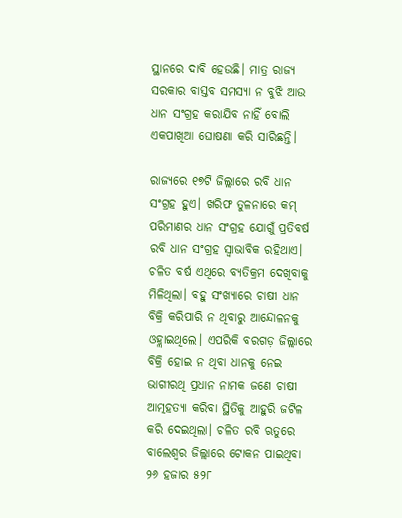ସ୍ଥାନରେ ଦାବି ହେଉଛି। ମାତ୍ର ରାଜ୍ୟ ସରକାର ବାସ୍ତବ ସମସ୍ୟା ନ ବୁଝି ଆଉ ଧାନ ସଂଗ୍ରହ କରାଯିବ ନାହିଁ ବୋଲି ଏକପାଖିଆ ଘୋଷଣା କରି ସାରିଛନ୍ତି।

ରାଜ୍ୟରେ ୧୭ଟି ଜିଲ୍ଲାରେ ରବି ଧାନ ସଂଗ୍ରହ ହୁଏ। ଖରିଫ ତୁଳନାରେ କମ୍‌ ପରିମାଣର ଧାନ ସଂଗ୍ରହ ଯୋଗୁଁ ପ୍ରତିବର୍ଷ ରବି ଧାନ ସଂଗ୍ରହ ସ୍ବାଭାବିକ ରହିଥାଏ। ଚଳିତ ବର୍ଷ ଏଥିରେ ବ୍ୟତିକ୍ରମ ଦେଖିବାକୁ ମିଳିଥିଲା। ବହୁ ସଂଖ୍ୟାରେ ଚାଷୀ ଧାନ ବିକ୍ରି କରିପାରି ନ ଥିବାରୁ ଆନ୍ଦୋଳନକୁ ଓହ୍ଲାଇଥିଲେ। ଏପରିକି ବରଗଡ଼ ଜିଲ୍ଲାରେ ବିକ୍ରି ହୋଇ ନ ଥିବା ଧାନକୁ ନେଇ ଭାଗୀରଥି ପ୍ରଧାନ ନାମକ ଜଣେ ଚାଷୀ ଆତ୍ମହତ୍ୟା କରିବା ସ୍ଥିତିକୁ ଆହୁରି ଜଟିଳ କରି ଦେଇଥିଲା। ଚଳିତ ରବି ଋତୁରେ ବାଲେଶ୍ବର ଜିଲ୍ଲାରେ ଟୋକନ ପାଇଥିବା ୨୬ ହଜାର ୫୨୮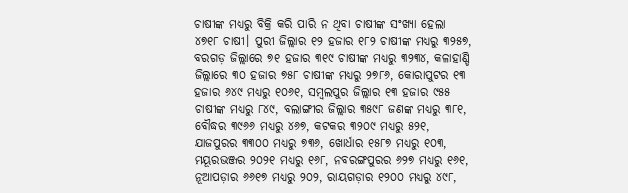ଚାଷୀଙ୍କ ମଧ୍ୟରୁ ବିକ୍ରି କରି ପାରି ନ ଥିବା ଚାଷୀଙ୍କ ସଂଖ୍ୟା ହେଲା ୪୭୧୮ ଚାଷୀ। ପୁରୀ ଜିଲ୍ଲାର ୧୨ ହଜାର ୧୮୨ ଚାଷୀଙ୍କ ମଧ୍ୟରୁ ୩୨୫୭, ବରଗଡ଼ ଜିଲ୍ଲାରେ ୭୧ ହଜାର ୩୧୯ ଚାଷୀଙ୍କ ମଧ୍ୟରୁ ୩୨୩୪, କଳାହାଣ୍ଡି ଜିଲ୍ଲାରେ ୩୦ ହଜାର ୭୫୮ ଚାଷୀଙ୍କ ମଧ୍ୟରୁ ୨୭୮୬, କୋରାପୁଟର ୧୩ ହଜାର ୬୪୯ ମଧ୍ୟରୁ ୧୦୬୧, ସମ୍ବଲପୁର ଜିଲ୍ଲାର ୧୩ ହଜାର ୯୫୫ ଚାଷୀଙ୍କ ମଧ୍ୟରୁ ୮୪୯, ବଲାଙ୍ଗୀର ଜିଲ୍ଲାର ୩୫୯୮ ଜଣଙ୍କ ମଧ୍ୟରୁ ୩୮୧, ବୌଦ୍ଧର ୩୯୬୬ ମଧ୍ୟରୁ ୪୬୭, କଟକର ୩୨୦୯ ମଧ୍ୟରୁ ୫୨୧, ଯାଜପୁରର ୩୩୦୦ ମଧ୍ୟରୁ ୭୩୬, ଖୋର୍ଧାର ୧୫୮୭ ମଧ୍ୟରୁ ୧୦୩, ମୟୂରଭଞ୍ଜର ୨୦୨୧ ମଧ୍ୟରୁ ୧୬୮, ନବରଙ୍ଗପୁରର ୬୨୭ ମଧ୍ୟରୁ ୧୬୧, ନୂଆପଡ଼ାର ୬୬୧୭ ମଧ୍ୟରୁ ୨୦୨, ରାୟଗଡ଼ାର ୧୨୦୦ ମଧ୍ୟରୁ ୪୯୮,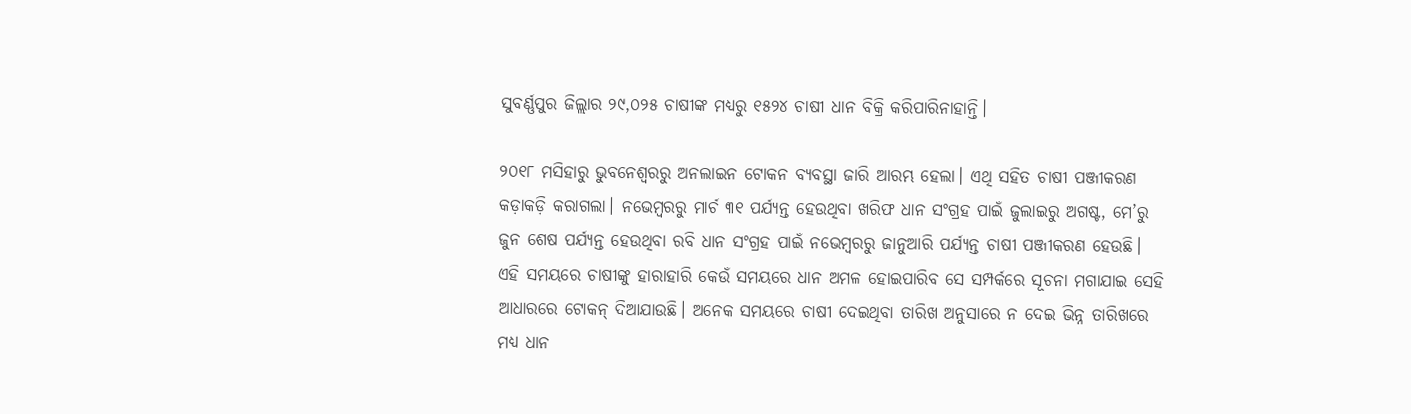ସୁବର୍ଣ୍ଣପୁର ଜିଲ୍ଲାର ୨୯,୦୨୫ ଚାଷୀଙ୍କ ମଧ୍ୟରୁ ୧୫୨୪ ଚାଷୀ ଧାନ ବିକ୍ରି କରିପାରିନାହାନ୍ତି।

୨୦୧୮ ମସିହାରୁ ଭୁବନେଶ୍ବରରୁ ଅନଲାଇନ ଟୋକନ ବ୍ୟବସ୍ଥା ଜାରି ଆରମ୍ଭ ହେଲା। ଏଥି ସହିତ ଚାଷୀ ପଞ୍ଜୀକରଣ କଡ଼ାକଡ଼ି କରାଗଲା। ନଭେମ୍ବରରୁ ମାର୍ଚ ୩୧ ପର୍ଯ୍ୟନ୍ତ ହେଉଥିବା ଖରିଫ ଧାନ ସଂଗ୍ରହ ପାଇଁ ଜୁଲାଇରୁ ଅଗଷ୍ଟ, ମେ’ରୁ ଜୁନ ଶେଷ ପର୍ଯ୍ୟନ୍ତ ହେଉଥିବା ରବି ଧାନ ସଂଗ୍ରହ ପାଇଁ ନଭେମ୍ବରରୁ ଜାନୁଆରି ପର୍ଯ୍ୟନ୍ତ ଚାଷୀ ପଞ୍ଜୀକରଣ ହେଉଛି। ଏହି ସମୟରେ ଚାଷୀଙ୍କୁ ହାରାହାରି କେଉଁ ସମୟରେ ଧାନ ଅମଳ ହୋଇପାରିବ ସେ ସମ୍ପର୍କରେ ସୂଚନା ମଗାଯାଇ ସେହି ଆଧାରରେ ଟୋକନ୍‌ ଦିଆଯାଉଛି। ଅନେକ ସମୟରେ ଚାଷୀ ଦେଇଥିବା ତାରିଖ ଅନୁସାରେ ନ ଦେଇ ଭିନ୍ନ ତାରିଖରେ ମଧ୍ୟ ଧାନ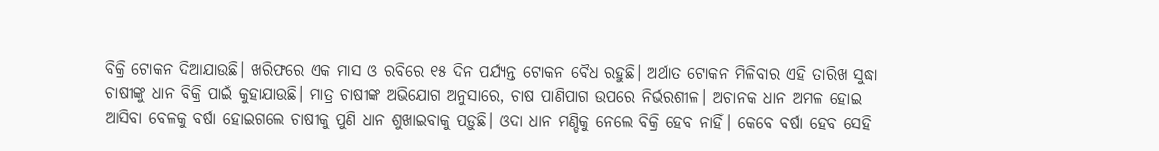ବିକ୍ରି ଟୋକନ ଦିଆଯାଉଛି। ଖରିଫରେ ଏକ ମାସ ଓ ରବିରେ ୧୫ ଦିନ ପର୍ଯ୍ୟନ୍ତ ଟୋକନ ବୈଧ ରହୁଛି। ଅର୍ଥାତ ଟୋକନ ମିଳିବାର ଏହି ତାରିଖ ସୁଦ୍ଧା ଚାଷୀଙ୍କୁ ଧାନ ବିକ୍ରି ପାଇଁ କୁହାଯାଉଛି। ମାତ୍ର ଚାଷୀଙ୍କ ଅଭିଯୋଗ ଅନୁସାରେ, ଚାଷ ପାଣିପାଗ ଉପରେ ନିର୍ଭରଶୀଳ। ଅଚାନକ ଧାନ ଅମଳ ହୋଇ ଆସିବା ବେଳକୁ ବର୍ଷା ହୋଇଗଲେ ଚାଷୀକୁ ପୁଣି ଧାନ ଶୁଖାଇବାକୁ ପଡ଼ୁଛି। ଓଦା ଧାନ ମଣ୍ଡିକୁ ନେଲେ ବିକ୍ରି ହେବ ନାହିଁ। କେବେ ବର୍ଷା ହେବ ସେହି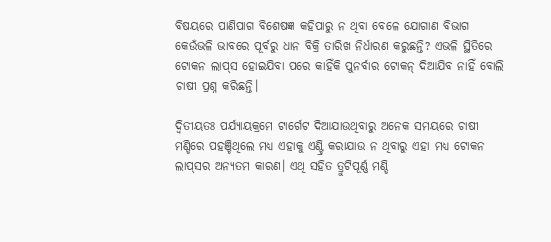ବିଷୟରେ ପାଣିପାଗ ବିଶେଷଜ୍ଞ କହିପାରୁ ନ ଥିବା ବେଳେ ଯୋଗାଣ ବିଭାଗ କେଉଁଭଳି ଭାବରେ ପୂର୍ବରୁ ଧାନ ବିକ୍ରି ତାରିଖ ନିର୍ଧାରଣ କରୁଛନ୍ତି? ଏଭଳି ସ୍ଥିତିରେ ଟୋକନ ଲାପ୍‌ସ ହୋଇଯିବା ପରେ କାହିଁକି ପୁନର୍ବାର ଟୋକନ୍‌ ଦିଆଯିବ ନାହିଁ ବୋଲି ଚାଷୀ ପ୍ରଶ୍ନ କରିଛନ୍ତି।

ଦ୍ବିତୀୟତଃ ପର୍ଯ୍ୟାୟକ୍ରମେ ଟାର୍ଗେଟ ଦିଆଯାଉଥିବାରୁ ଅନେକ ସମୟରେ ଚାଷୀ ମଣ୍ଡିରେ ପହଞ୍ଚିଥିଲେ ମଧ୍ୟ ଏହାକୁ ଏଣ୍ଟ୍ରି କରାଯାଉ ନ ଥିବାରୁ ଏହା ମଧ୍ୟ ଟୋକନ ଲାପ୍‌ସର ଅନ୍ୟତମ କାରଣ। ଏଥି ସହିତ ତ୍ରୁଟିପୂର୍ଣ୍ଣ ମଣ୍ଡି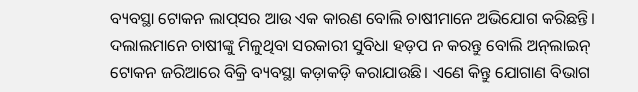ବ୍ୟବସ୍ଥା ଟୋକନ ଲାପ୍‌ସର ଆଉ ଏକ କାରଣ ବୋଲି ଚାଷୀମାନେ ଅଭିଯୋଗ କରିଛନ୍ତି। ଦଲାଲମାନେ ଚାଷୀଙ୍କୁ ମିଳୁଥିବା ସରକାରୀ ସୁବିଧା ହଡ଼ପ ନ କରନ୍ତୁ ବୋଲି ଅନ୍‌ଲାଇନ୍‌ ଟୋକନ ଜରିଆରେ ବିକ୍ରି ବ୍ୟବସ୍ଥା କଡ଼ାକଡ଼ି କରାଯାଉଛି। ଏଣେ କିନ୍ତୁ ଯୋଗାଣ ବିଭାଗ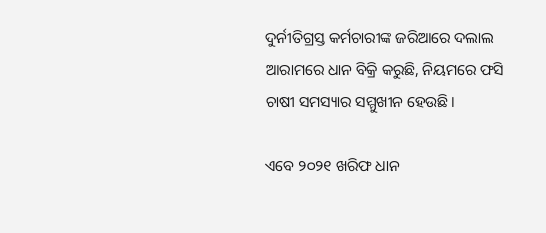ଦୁର୍ନୀତିଗ୍ରସ୍ତ କର୍ମଚାରୀଙ୍କ ଜରିଆରେ ଦଲାଲ ଆରାମରେ ଧାନ ବିକ୍ରି କରୁଛି, ନିୟମରେ ଫସି ଚାଷୀ ସମସ୍ୟାର ସମ୍ମୁଖୀନ ହେଉଛି।

ଏବେ ୨୦୨୧ ଖରିଫ ଧାନ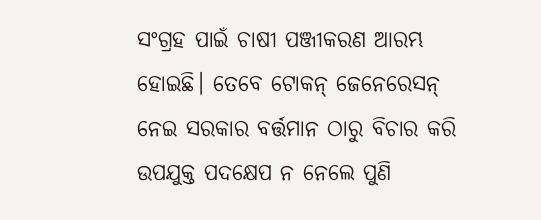ସଂଗ୍ରହ ପାଇଁ ଚାଷୀ ପଞ୍ଜୀକରଣ ଆରମ୍ଭ ହୋଇଛି। ତେବେ ଟୋକନ୍‌ ଜେନେରେସନ୍‌ ନେଇ ସରକାର ବର୍ତ୍ତମାନ ଠାରୁ ବିଚାର କରି ଉପଯୁକ୍ତ ପଦକ୍ଷେପ ନ ନେଲେ ପୁଣି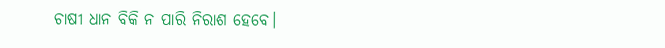ଚାଷୀ ଧାନ ବିକି ନ ପାରି ନିରାଶ ‌ହେବେ।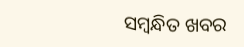ସମ୍ବନ୍ଧିତ ଖବର